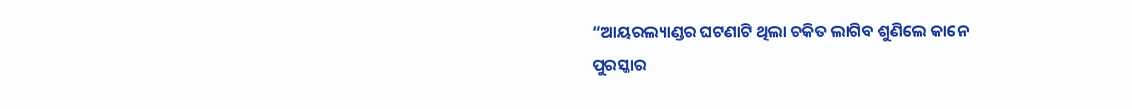“ଆୟରଲ୍ୟାଣ୍ଡର ଘଟଣାଟି ଥିଲା ଚକିତ ଲାଗିବ ଶୁଣିଲେ କାନେ
ପୁରସ୍କାର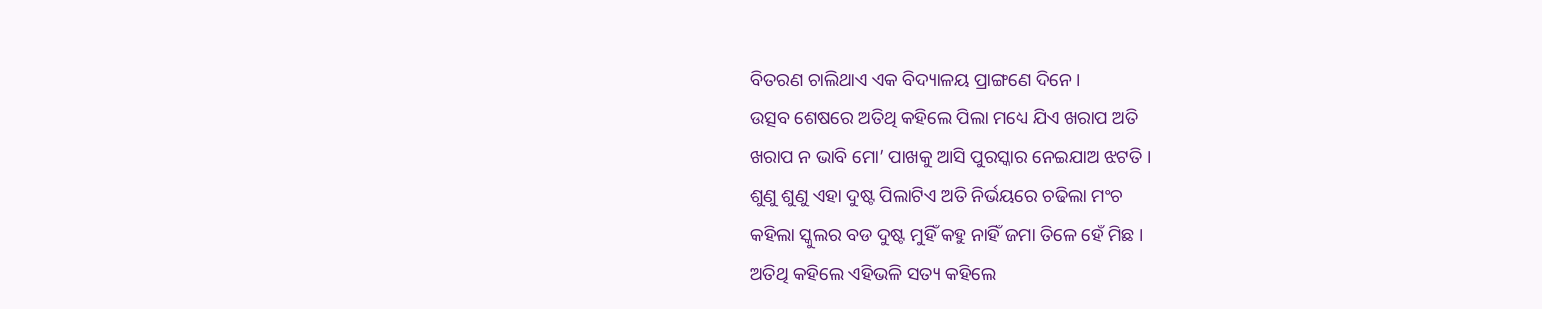ବିତରଣ ଚାଲିଥାଏ ଏକ ବିଦ୍ୟାଳୟ ପ୍ରାଙ୍ଗଣେ ଦିନେ ।
ଉତ୍ସବ ଶେଷରେ ଅତିଥି କହିଲେ ପିଲା ମଧ୍ୟେ ଯିଏ ଖରାପ ଅତି
ଖରାପ ନ ଭାବି ମୋ’ ପାଖକୁ ଆସି ପୁରସ୍କାର ନେଇଯାଅ ଝଟତି ।
ଶୁଣୁ ଶୁଣୁ ଏହା ଦୁଷ୍ଟ ପିଲାଟିଏ ଅତି ନିର୍ଭୟରେ ଚଢିଲା ମଂଚ
କହିଲା ସ୍କୁଲର ବଡ ଦୁଷ୍ଟ ମୁହିଁ କହୁ ନାହିଁ ଜମା ତିଳେ ହେଁ ମିଛ ।
ଅତିଥି କହିଲେ ଏହିଭଳି ସତ୍ୟ କହିଲେ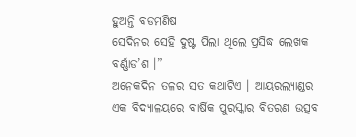ହୁଅନ୍ତି ବଡମଣିଷ
ସେଦିନର ସେହି ଦୁଷ୍ଟ ପିଲା ଥିଲେ ପ୍ରସିଦ୍ଧ ଲେଖକ ବର୍ଣ୍ଣାଡ’ଶ ।”
ଅନେକଦିନ ତଳର ସତ କଥାଟିଏ । ଆୟରଲ୍ୟାଣ୍ଡର ଏକ ବିଦ୍ୟାଳୟରେ ବାର୍ଷିକ ପୁରସ୍କାର ବିତରଣ ଉତ୍ସବ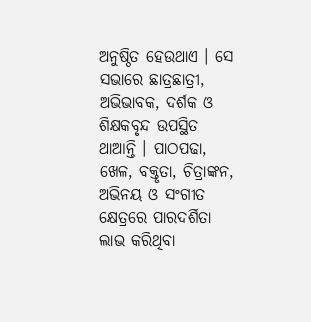ଅନୁଷ୍ଠିତ ହେଉଥାଏ । ସେ ସଭାରେ ଛାତ୍ରଛାତ୍ରୀ, ଅଭିଭାବକ, ଦର୍ଶକ ଓ ଶିକ୍ଷକବୃନ୍ଦ ଉପସ୍ଥିତ ଥାଆନ୍ତି । ପାଠପଢା, ଖେଳ, ବକ୍ତୃତା, ଚିତ୍ରାଙ୍କନ, ଅଭିନୟ ଓ ସଂଗୀତ କ୍ଷେତ୍ରରେ ପାରଦର୍ଶିତା ଲାଭ କରିଥିବା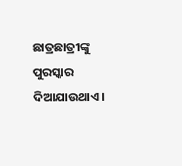ଛାତ୍ରଛାତ୍ରୀଙ୍କୁ ପୁରସ୍କାର ଦିଆଯାଉଥାଏ ।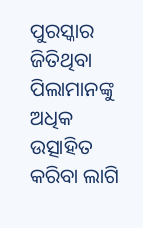ପୁରସ୍କାର ଜିତିଥିବା ପିଲାମାନଙ୍କୁ ଅଧିକ ଉତ୍ସାହିତ କରିବା ଲାଗି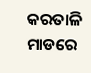କରତାଳି ମାଡରେ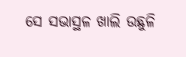ସେ ସଭାସ୍ଥଳ ଖାଲି ଉଛୁଳି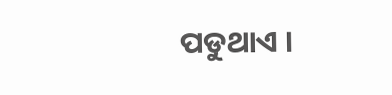ପଡୁଥାଏ ।